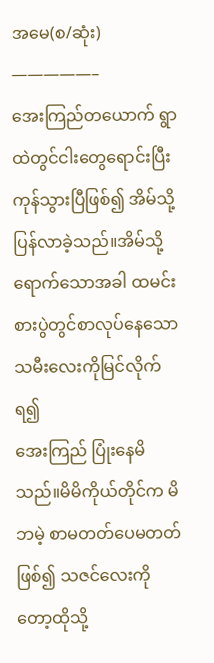အမေ(စ/ဆုံး)
—————–
အေးကြည်တယောက် ရွာထဲတွင်ငါးတွေရောင်းပြီး ကုန်သွားပြီဖြစ်၍ အိမ်သို့ပြန်လာခဲ့သည်။အိမ်သို့ရောက်သောအခါ ထမင်းစားပွဲတွင်စာလုပ်နေသောသမီးလေးကိုမြင်လိုက်ရ၍
အေးကြည် ပြုံးနေမိသည်။မိမိကိုယ်တိုင်က မိဘမဲ့ စာမတတ်ပေမတတ်ဖြစ်၍ သဇင်လေးကိုတော့ထိုသို့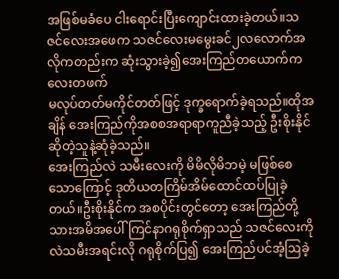အဖြစ်မခံပေ ငါးရောင်းပြီးကျောင်းထားခဲ့တယ်။သဇင်လေးအဖေက သဇင်လေးမမွေးခင်၂လလောက်အလိုကတည်းက ဆုံးသွားခဲ့၍အေးကြည်တယောက်ကလေးတဖက်
မလုပ်တတ်မကိုင်တတ်ဖြင့် ဒုက္ခရောက်ခဲ့ရသည်။ထိုအချိန် အေးကြည်ကိုအစစအရာရာကူညီခဲ့သည့် ဦးစိုးနိုင်ဆိုတဲ့သူနဲ့ဆုံခဲ့သည်။
အေးကြည်လဲ သမီးလေးကို မိမိလိုမိဘမဲ့ မဖြစ်စေသောကြောင့် ဒုတိယတကြိမ်အိမ်ထောင်ထပ်ပြုခဲ့တယ်။ဦးစိုးနိုင်က အစပိုင်းတွင်တော့ အေးကြည်တို့သားအမိအပေါ် ကြင်နာဂရုစိုက်ရှာသည် သဇင်လေးကိုလဲသမီးအရင်းလို ဂရုစိုက်ပြ၍ အေးကြည်ပင်အံ့ဩခဲ့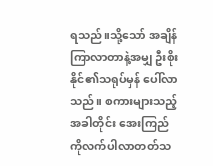ရသည်။သို့သော် အချိန်ကြာလာတာနဲ့အမျှ ဦးစိုးနိုင်၏သရုပ်မှန် ပေါ်လာသည်။ စကားများသည့်အခါတိုင်း အေးကြည်ကိုလက်ပါလာတတ်သ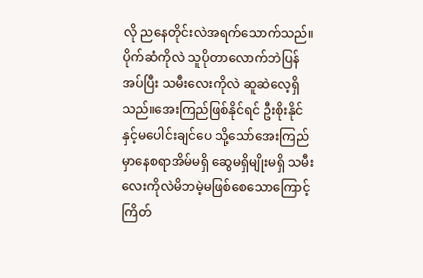လို ညနေတိုင်းလဲအရက်သောက်သည်။ပိုက်ဆံကိုလဲ သူပိုတာလောက်ဘဲပြန်အပ်ပြီး သမီးလေးကိုလဲ ဆူဆဲလေ့ရှိသည်။အေးကြည်ဖြစ်နိုင်ရင် ဦးစိုးနိုင်နှင့်မပေါင်းချင်ပေ သို့သော်အေးကြည်မှာနေစရာအိမ်မရှိ ဆွေမရှိမျိုးမရှိ သမီးလေးကိုလဲမိဘမဲ့မဖြစ်စေသောကြောင့်ကြိတ်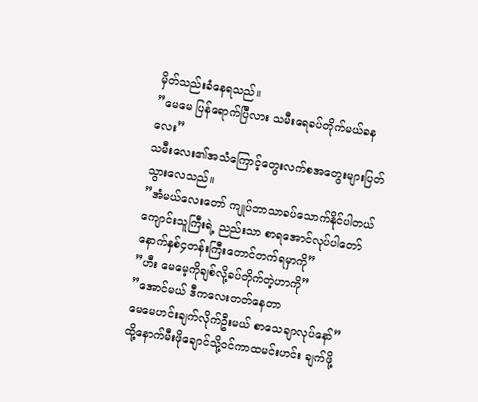မှိတ်သည်းခံနေရသည်။
”မေမေ ပြန်ရောက်ပြီလား သမီးရေခပ်တိုက်မယ်ခနလေး”
သမီးလေး၏အသံကြောင့်တွေးလက်စအတွေးများပြတ်သွားလေသည်။
”အံမယ်လေးတော် ကျုပ်ဘာသာခပ်သောက်နိုင်ပါတယ် ကျောင်းသူကြီးရဲ့ ညည်းသာ စာရအောင်လုပ်ပါတော် နောက်နှစ်၄တန်းကြီးတောင်တက်ရမှာကို”
”ဟီး မေမေ့ကိုချစ်လို့ခပ်တိုက်တဲ့ဟာကို”
”အောင်မယ် ဒီကလေးတတ်နေတာ
မေမေဟင်းချက်လိုက်ဦးမယ် စာသေချာလုပ်နော်”
ထို့နောက်မီးဖိုချောင်သို့ဝင်ကာထမင်းဟင်း ချက်ဖို့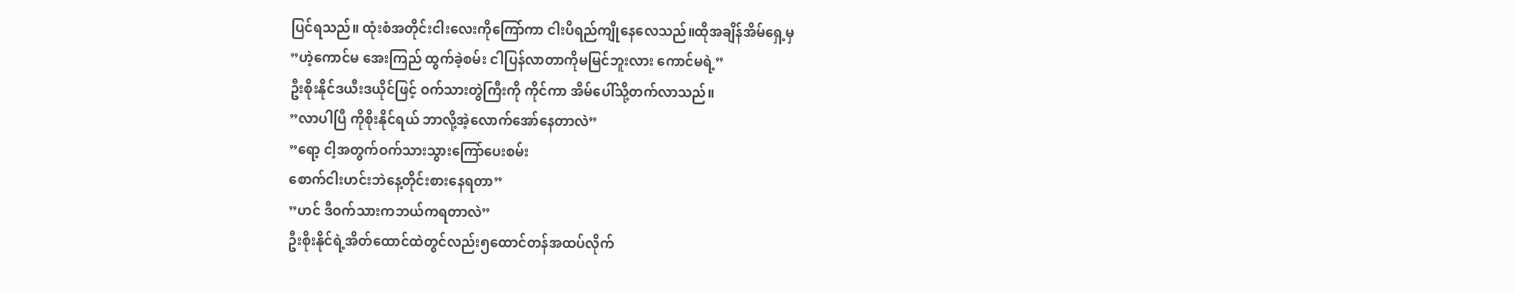ပြင်ရသည်။ ထုံးစံအတိုင်းငါးလေးကိုကြော်ကာ ငါးပိရည်ကျိုနေလေသည်။ထိုအချိန်အိမ်ရှေ့မှ
”ဟဲ့ကောင်မ အေးကြည် ထွက်ခဲ့စမ်း ငါပြန်လာတာကိုမမြင်ဘူးလား ကောင်မရဲ့”
ဦးစိုးနိုင်ဒယီးဒယိုင်ဖြင့် ဝက်သားတွဲကြီးကို ကိုင်ကာ အိမ်ပေါ်သို့တက်လာသည်။
”လာပါပြီ ကိုစိုးနိုင်ရယ် ဘာလို့အဲ့လောက်အော်နေတာလဲ”
”ရော့ ငါ့အတွက်ဝက်သားသွားကြော်ပေးစမ်း
စောက်ငါးဟင်းဘဲနေ့တိုင်းစားနေရတာ”
”ဟင် ဒီဝက်သားကဘယ်ကရတာလဲ”
ဦးစိုးနိုင်ရဲ့အိတ်ထောင်ထဲတွင်လည်း၅ထောင်တန်အထပ်လိုက်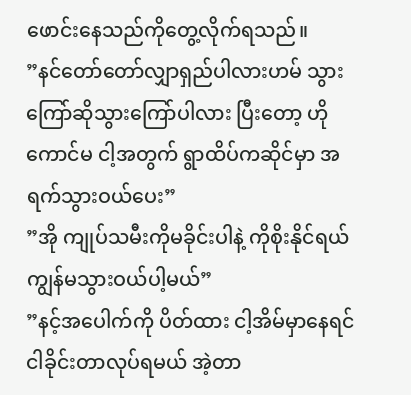ဖောင်းနေသည်ကိုတွေ့လိုက်ရသည်။
”နင်တော်တော်လျှာရှည်ပါလားဟမ် သွားကြော်ဆိုသွားကြော်ပါလား ပြီးတော့ ဟိုကောင်မ ငါ့အတွက် ရွာထိပ်ကဆိုင်မှာ အရက်သွားဝယ်ပေး”
”အို ကျုပ်သမီးကိုမခိုင်းပါနဲ့ ကိုစိုးနိုင်ရယ် ကျွန်မသွားဝယ်ပါ့မယ်”
”နင့်အပေါက်ကို ပိတ်ထား ငါ့အိမ်မှာနေရင် ငါခိုင်းတာလုပ်ရမယ် အဲ့တာ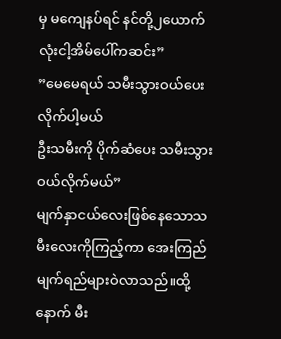မှ မကျေနပ်ရင် နင်တို့၂ယောက်လုံးငါ့အိမ်ပေါ်ကဆင်း”
”မေမေရယ် သမီးသွားဝယ်ပေးလိုက်ပါ့မယ်
ဦးသမီးကို ပိုက်ဆံပေး သမီးသွားဝယ်လိုက်မယ်”
မျက်နှာငယ်လေးဖြစ်နေသောသမီးလေးကိုကြည့်ကာ အေးကြည် မျက်ရည်များဝဲလာသည်။ထို့နောက် မီး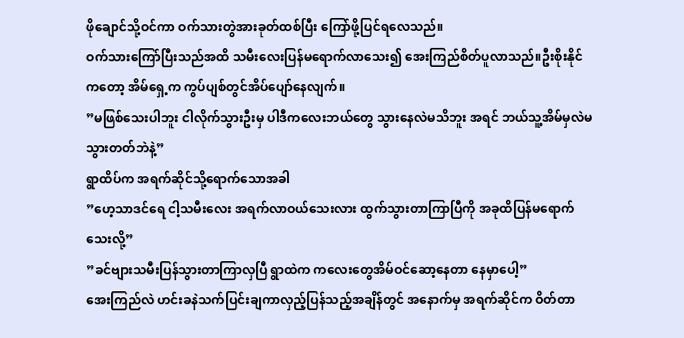ဖိုချောင်သို့ဝင်ကာ ဝက်သားတွဲအားခုတ်ထစ်ပြီး ကြော်ဖို့ပြင်ရလေသည်။
ဝက်သားကြော်ပြီးသည်အထိ သမီးလေးပြန်မရောက်လာသေး၍ အေးကြည်စိတ်ပူလာသည်။ဦးစိုးနိုင်ကတော့ အိမ်ရှေ့က ကွပ်ပျစ်တွင်အိပ်ပျော်နေလျက်။
”မဖြစ်သေးပါဘူး ငါလိုက်သွားဦးမှ ပါဒီကလေးဘယ်တွေ သွားနေလဲမသိဘူး အရင် ဘယ်သူ့အိမ်မှလဲမသွားတတ်ဘဲနဲ့”
ရွာထိပ်က အရက်ဆိုင်သို့ရောက်သောအခါ
”ဟေ့သာဒင်ရေ ငါ့သမီးလေး အရက်လာဝယ်သေးလား ထွက်သွားတာကြာပြီကို အခုထိပြန်မရောက်သေးလို့”
”ခင်ဗျားသမီးပြန်သွားတာကြာလှပြီ ရွာထဲက ကလေးတွေအိမ်ဝင်ဆော့နေတာ နေမှာပေါ့”
အေးကြည်လဲ ဟင်းခနဲသက်ပြင်းချကာလှည့်ပြန်သည့်အချိန်တွင် အနောက်မှ အရက်ဆိုင်က ဝိတ်တာ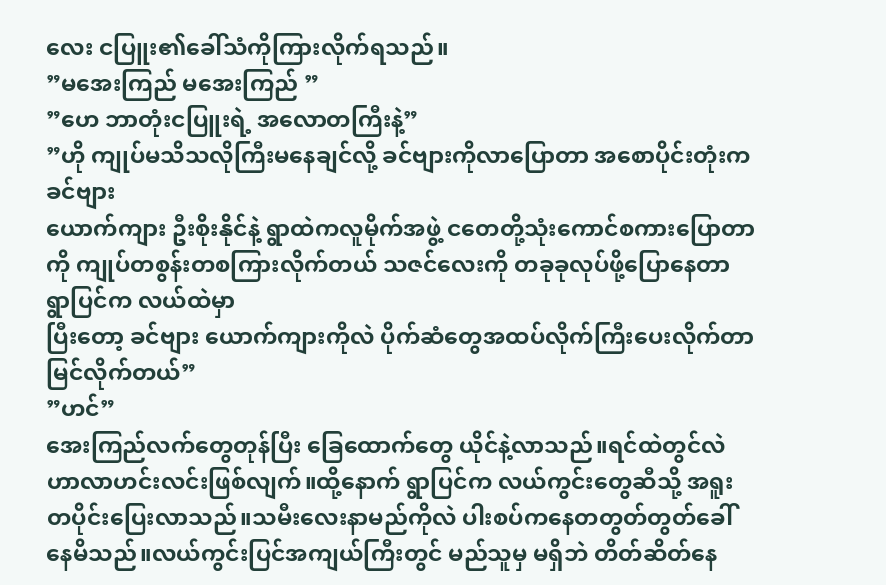လေး ငပြူး၏ခေါ်သံကိုကြားလိုက်ရသည်။
”မအေးကြည် မအေးကြည် ”
”ဟေ ဘာတုံးငပြူးရဲ့ အလောတကြီးနဲ့”
”ဟို ကျုပ်မသိသလိုကြီးမနေချင်လို့ ခင်ဗျားကိုလာပြောတာ အစောပိုင်းတုံးက ခင်ဗျား
ယောက်ကျား ဦးစိုးနိုင်နဲ့ ရွာထဲကလူမိုက်အဖွဲ့ ငတေတို့သုံးကောင်စကားပြောတာကို ကျုပ်တစွန်းတစကြားလိုက်တယ် သဇင်လေးကို တခုခုလုပ်ဖို့ပြောနေတာ ရွာပြင်က လယ်ထဲမှာ
ပြီးတော့ ခင်ဗျား ယောက်ကျားကိုလဲ ပိုက်ဆံတွေအထပ်လိုက်ကြီးပေးလိုက်တာမြင်လိုက်တယ်”
”ဟင်”
အေးကြည်လက်တွေတုန်ပြီး ခြေထောက်တွေ ယိုင်နဲ့လာသည်။ရင်ထဲတွင်လဲဟာလာဟင်းလင်းဖြစ်လျက်။ထို့နောက် ရွာပြင်က လယ်ကွင်းတွေဆီသို့ အရူးတပိုင်းပြေးလာသည်။သမီးလေးနာမည်ကိုလဲ ပါးစပ်ကနေတတွတ်တွတ်ခေါ်နေမိသည်။လယ်ကွင်းပြင်အကျယ်ကြီးတွင် မည်သူမှ မရှိဘဲ တိတ်ဆိတ်နေ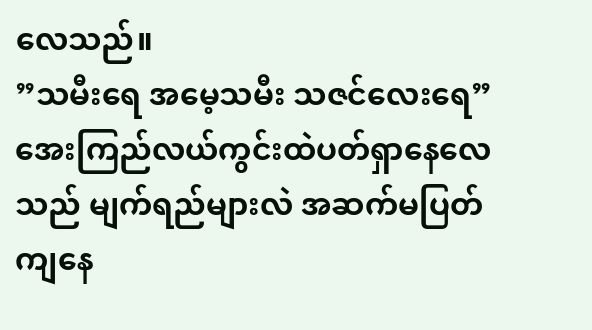လေသည်။
”သမီးရေ အမေ့သမီး သဇင်လေးရေ”
အေးကြည်လယ်ကွင်းထဲပတ်ရှာနေလေသည် မျက်ရည်များလဲ အဆက်မပြတ်ကျနေ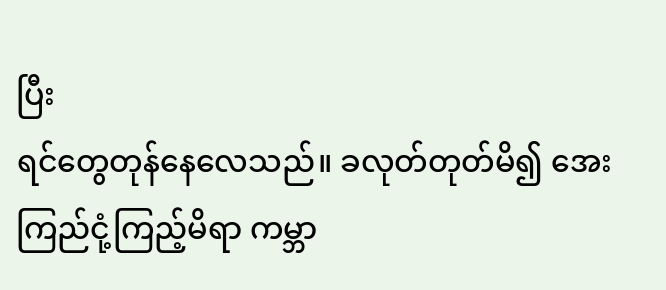ပြီး
ရင်တွေတုန်နေလေသည်။ ခလုတ်တုတ်မိ၍ အေးကြည်ငုံ့ကြည့်မိရာ ကမ္ဘာ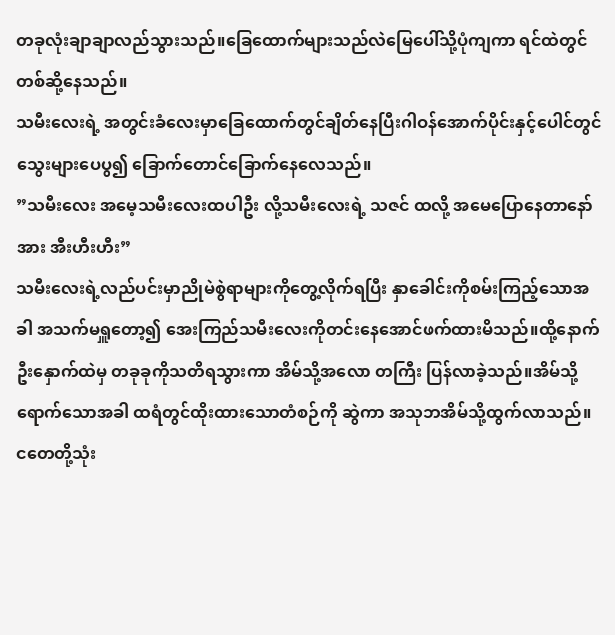တခုလုံးချာချာလည်သွားသည်။ခြေထောက်များသည်လဲမြေပေါ်သို့ပုံကျကာ ရင်ထဲတွင်တစ်ဆို့နေသည်။
သမီးလေးရဲ့ အတွင်းခံလေးမှာခြေထောက်တွင်ချိတ်နေပြီးဂါဝန်အောက်ပိုင်းနှင့်ပေါင်တွင် သွေးများပေပွ၍ ခြောက်တောင်ခြောက်နေလေသည်။
”သမီးလေး အမေ့သမီးလေးထပါဦး လို့သမီးလေးရဲ့ သဇင် ထလို့ အမေပြောနေတာနော်
အား အီးဟီးဟီး”
သမီးလေးရဲ့လည်ပင်းမှာညိုမဲစွဲရာများကိုတွေ့လိုက်ရပြီး နှာခေါင်းကိုစမ်းကြည့်သောအခါ အသက်မရှူတော့၍ အေးကြည်သမီးလေးကိုတင်းနေအောင်ဖက်ထားမိသည်။ထို့နောက်ဦးနှောက်ထဲမှ တခုခုကိုသတိရသွားကာ အိမ်သို့အလော တကြီး ပြန်လာခဲ့သည်။အိမ်သို့ရောက်သောအခါ ထရံတွင်ထိုးထားသောတံစဉ်ကို ဆွဲကာ အသုဘအိမ်သို့ထွက်လာသည်။ ငတေတို့သုံး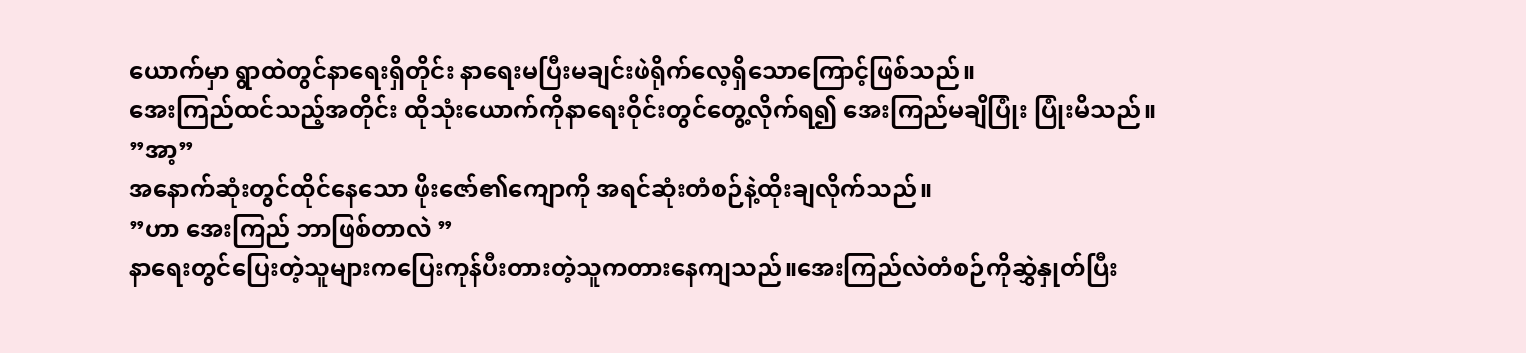ယောက်မှာ ရွာထဲတွင်နာရေးရှိတိုင်း နာရေးမပြီးမချင်းဖဲရိုက်လေ့ရှိသောကြောင့်ဖြစ်သည်။
အေးကြည်ထင်သည့်အတိုင်း ထိုသုံးယောက်ကိုနာရေးဝိုင်းတွင်တွေ့လိုက်ရ၍ အေးကြည်မချိပြုံး ပြုံးမိသည်။
”အာ့”
အနောက်ဆုံးတွင်ထိုင်နေသော ဖိုးဇော်၏ကျောကို အရင်ဆုံးတံစဉ်နဲ့ထိုးချလိုက်သည်။
”ဟာ အေးကြည် ဘာဖြစ်တာလဲ ”
နာရေးတွင်ပြေးတဲ့သူများကပြေးကုန်ပီးတားတဲ့သူကတားနေကျသည်။အေးကြည်လဲတံစဉ်ကိုဆွှဲနှုတ်ပြီး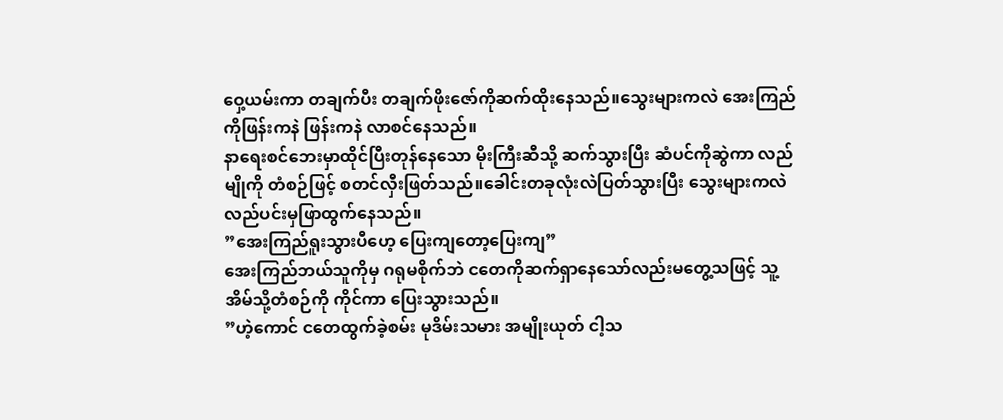ဝှေ့ယမ်းကာ တချက်ပီး တချက်ဖိုးဇော်ကိုဆက်ထိုးနေသည်။သွေးများကလဲ အေးကြည်ကိုဖြန်းကနဲ ဖြန်းကနဲ လာစင်နေသည်။
နာရေးစင်ဘေးမှာထိုင်ပြီးတုန်နေသော မိုးကြီးဆီသို့ ဆက်သွားပြီး ဆံပင်ကိုဆွဲကာ လည်မျိုကို တံစဉ်ဖြင့် စတင်လှီးဖြတ်သည်။ခေါင်းတခုလုံးလဲပြတ်သွားပြီး သွေးများကလဲ လည်ပင်းမှဖြာထွက်နေသည်။
”အေးကြည်ရူးသွားပီဟေ့ ပြေးကျတော့ပြေးကျ”
အေးကြည်ဘယ်သူကိုမှ ဂရုမစိုက်ဘဲ ငတေကိုဆက်ရှာနေသော်လည်းမတွေ့သဖြင့် သူ့အိမ်သို့တံစဉ်ကို ကိုင်ကာ ပြေးသွားသည်။
”ဟဲ့ကောင် ငတေထွက်ခဲ့စမ်း မုဒိမ်းသမား အမျိုးယုတ် ငါ့သ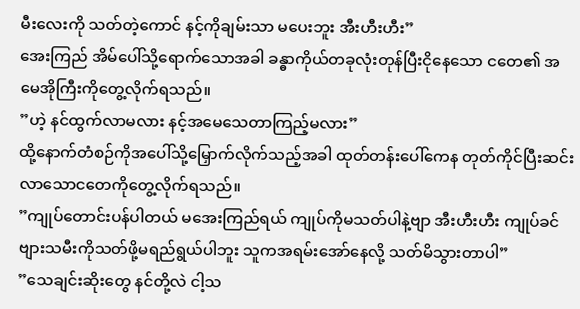မီးလေးကို သတ်တဲ့ကောင် နင့်ကိုချမ်းသာ မပေးဘူး အီးဟီးဟီး”
အေးကြည် အိမ်ပေါ်သို့ရောက်သောအခါ ခန္ဓာကိုယ်တခုလုံးတုန်ပြီးငိုနေသော ငတေ၏ အမေအိုကြီးကိုတွေ့လိုက်ရသည်။
”ဟဲ့ နင်ထွက်လာမလား နင့်အမေသေတာကြည့်မလား”
ထို့နောက်တံစဉ်ကိုအပေါ်သို့မြှောက်လိုက်သည့်အခါ ထုတ်တန်းပေါ်ကေန တုတ်ကိုင်ပြီးဆင်းလာသောငတေကိုတွေ့လိုက်ရသည်။
”ကျုပ်တောင်းပန်ပါတယ် မအေးကြည်ရယ် ကျုပ်ကိုမသတ်ပါနဲ့ဗျာ အီးဟီးဟီး ကျုပ်ခင်ဗျားသမီးကိုသတ်ဖို့မရည်ရွယ်ပါဘူး သူကအရမ်းအော်နေလို့ သတ်မိသွားတာပါ”
”သေချင်းဆိုးတွေ နင်တို့လဲ ငါ့သ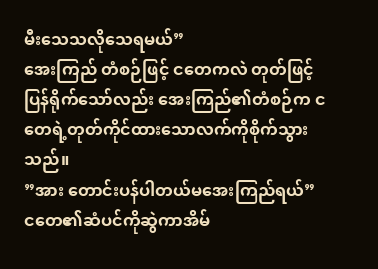မီးသေသလိုသေရမယ်”
အေးကြည် တံစဉ်ဖြင့် ငတေကလဲ တုတ်ဖြင့် ပြန်ရိုက်သော်လည်း အေးကြည်၏တံစဉ်က ငတေရဲ့တုတ်ကိုင်ထားသောလက်ကိုစိုက်သွားသည်။
”အား တောင်းပန်ပါတယ်မအေးကြည်ရယ်”
ငတေ၏ဆံပင်ကိုဆွဲကာအိမ်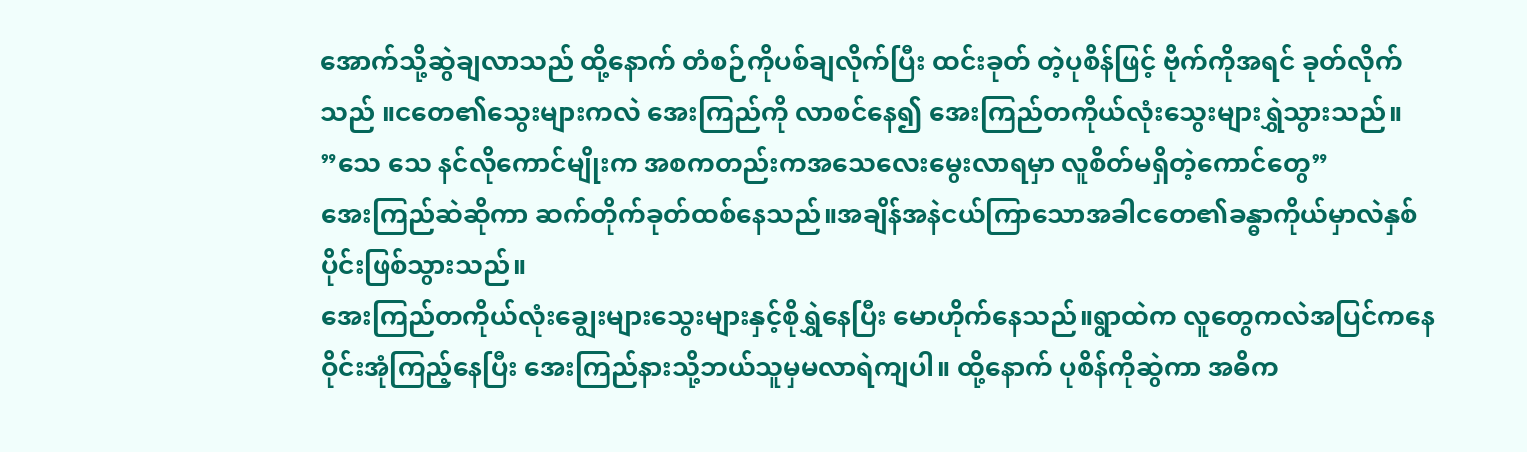အောက်သို့ဆွဲချလာသည် ထို့နောက် တံစဉ်ကိုပစ်ချလိုက်ပြီး ထင်းခုတ် တဲ့ပုစိန်ဖြင့် ဗိုက်ကိုအရင် ခုတ်လိုက်သည် ။ငတေ၏သွေးများကလဲ အေးကြည်ကို လာစင်နေ၍ အေးကြည်တကိုယ်လုံးသွေးများရွှဲသွားသည်။
”သေ သေ နင်လိုကောင်မျိုးက အစကတည်းကအသေလေးမွေးလာရမှာ လူစိတ်မရှိတဲ့ကောင်တွေ”
အေးကြည်ဆဲဆိုကာ ဆက်တိုက်ခုတ်ထစ်နေသည်။အချိန်အနဲငယ်ကြာသောအခါငတေ၏ခန္ဓာကိုယ်မှာလဲနှစ်ပိုင်းဖြစ်သွားသည်။
အေးကြည်တကိုယ်လုံးချွေးများသွေးများနှင့်စိုရွှဲနေပြီး မောဟိုက်နေသည်။ရွာထဲက လူတွေကလဲအပြင်ကနေဝိုင်းအုံကြည့်နေပြီး အေးကြည်နားသို့ဘယ်သူမှမလာရဲကျပါ။ ထို့နောက် ပုစိန်ကိုဆွဲကာ အဓိက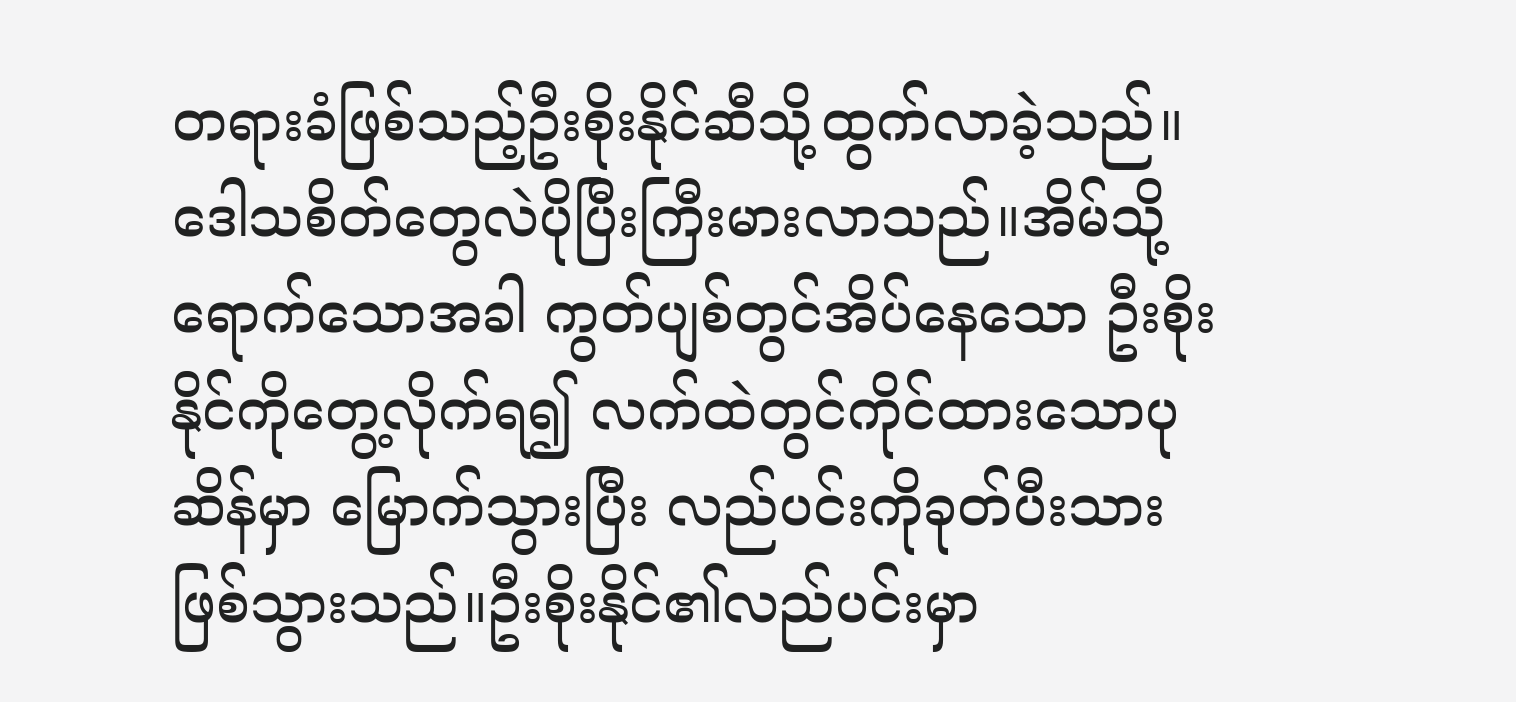တရားခံဖြစ်သည့်ဦးစိုးနိုင်ဆီသို့ထွက်လာခဲ့သည်။ဒေါသစိတ်တွေလဲပိုပြီးကြီးမားလာသည်။အိမ်သို့ရောက်သောအခါ ကွတ်ပျစ်တွင်အိပ်နေသော ဦးစိုးနိုင်ကိုတွေ့လိုက်ရ၍ လက်ထဲတွင်ကိုင်ထားသောပုဆိန်မှာ မြောက်သွားပြီး လည်ပင်းကိုခုတ်ပီးသားဖြစ်သွားသည်။ဦးစိုးနိုင်၏လည်ပင်းမှာ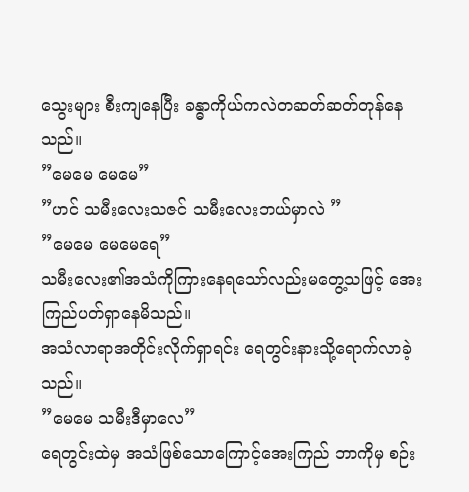သွေးများ စီးကျနေပြီး ခန္ဓာကိုယ်ကလဲတဆတ်ဆတ်တုန်နေသည်။
”မေမေ မေမေ”
”ဟင် သမီးလေးသဇင် သမီးလေးဘယ်မှာလဲ ”
”မေမေ မေမေရေ”
သမီးလေး၏အသံကိုကြားနေရသော်လည်းမတွေ့သဖြင့် အေးကြည်ပတ်ရှာနေမိသည်။
အသံလာရာအတိုင်းလိုက်ရှာရင်း ရေတွင်းနားသို့ရောက်လာခဲ့သည်။
”မေမေ သမီးဒီမှာလေ”
ရေတွင်းထဲမှ အသံဖြစ်သောကြောင့်အေးကြည် ဘာကိုမှ စဉ်း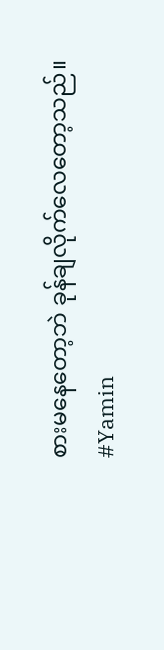စားမနေတော့ဘဲ ခုန်ချလိုက်လေတော့သည်။
#Yamin